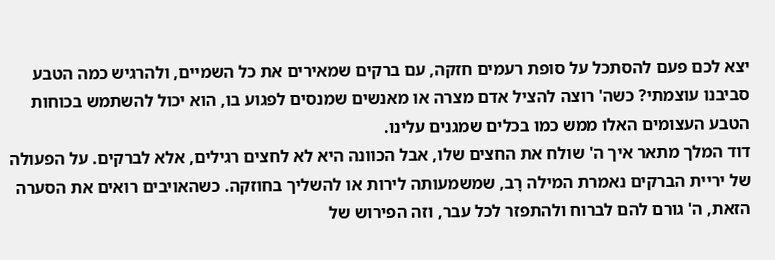יצא לכם פעם להסתכל על סופת רעמים חזקה, עם ברקים שמאירים את כל השמיים, ולהרגיש כמה הטבע סביבנו עוצמתי? כשה' רוצה להציל אדם מצרה או מאנשים שמנסים לפגוע בו, הוא יכול להשתמש בכוחות הטבע העצומים האלו ממש כמו בכלים שמגנים עלינו.
דוד המלך מתאר איך ה' שולח את החצים שלו, אבל הכוונה היא לא לחצים רגילים, אלא לברקים. על הפעולה של יריית הברקים נאמרת המילה רָב, שמשמעותה לירות או להשליך בחוזקה. כשהאויבים רואים את הסערה הזאת, ה' גורם להם לברוח ולהתפזר לכל עבר, וזה הפירוש של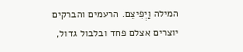המילה וַיְפִיצֵם. הרעמים והברקים יוצרים אצלם פחד ובלבול גדול,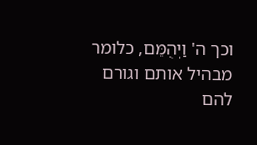וכך ה' וַיְהֻמֵּם, כלומר מבהיל אותם וגורם להם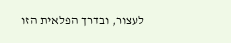לעצור, ובדרך הפלאית הזו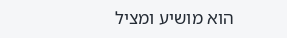הוא מושיע ומציל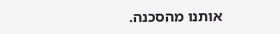אותנו מהסכנה.